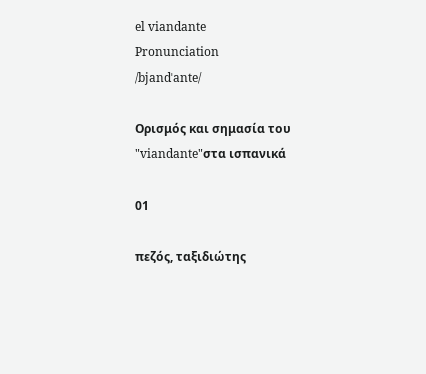el viandante
Pronunciation
/bjandˈante/

Ορισμός και σημασία του "viandante"στα ισπανικά

01

πεζός, ταξιδιώτης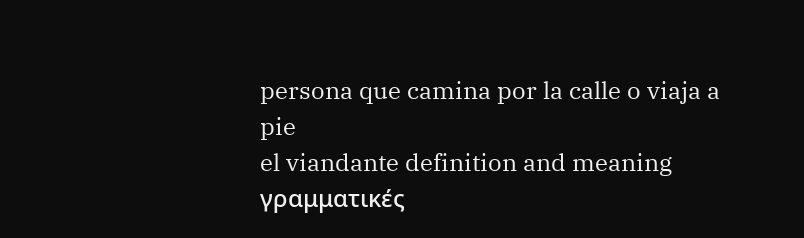persona que camina por la calle o viaja a pie
el viandante definition and meaning
γραμματικές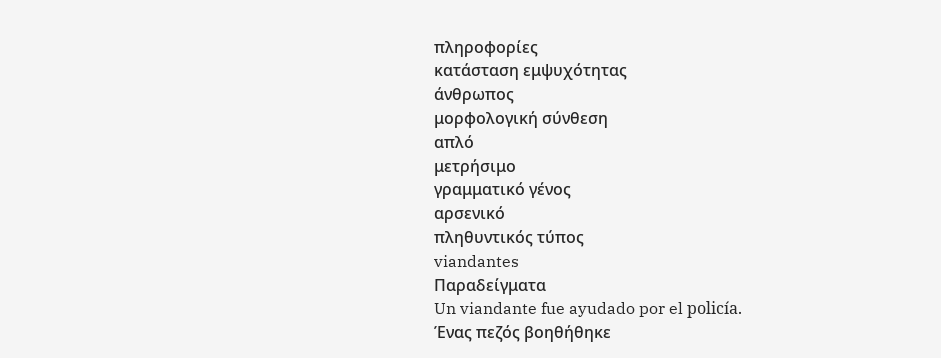πληροφορίες
κατάσταση εμψυχότητας
άνθρωπος
μορφολογική σύνθεση
απλό
μετρήσιμο
γραμματικό γένος
αρσενικό
πληθυντικός τύπος
viandantes
Παραδείγματα
Un viandante fue ayudado por el policía.
Ένας πεζός βοηθήθηκε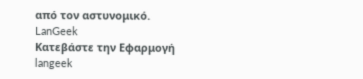από τον αστυνομικό.
LanGeek
Κατεβάστε την Εφαρμογή
langeek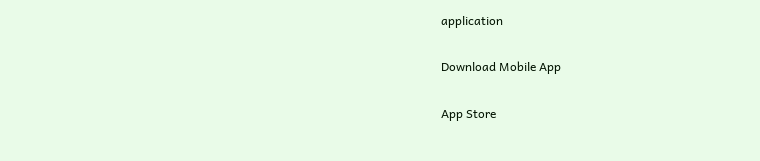application

Download Mobile App

App Store